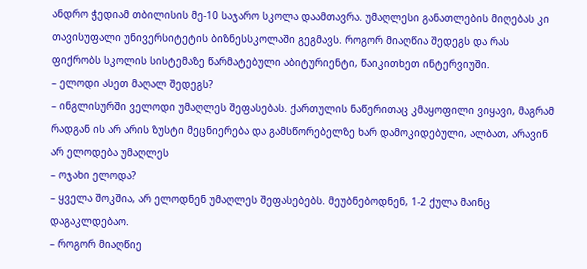ანდრო ჭედიამ თბილისის მე-10 საჯარო სკოლა დაამთავრა. უმაღლესი განათლების მიღებას კი თავისუფალი უნივერსიტეტის ბიზნესსკოლაში გეგმავს. როგორ მიაღწია შედეგს და რას ფიქრობს სკოლის სისტემაზე წარმატებული აბიტურიენტი, წაიკითხეთ ინტერვიუში.
– ელოდი ასეთ მაღალ შედეგს?
– ინგლისურში ველოდი უმაღლეს შეფასებას. ქართულის ნაწერითაც კმაყოფილი ვიყავი, მაგრამ რადგან ის არ არის ზუსტი მეცნიერება და გამსწორებელზე ხარ დამოკიდებული, ალბათ, არავინ არ ელოდება უმაღლეს
– ოჯახი ელოდა?
– ყველა შოკშია, არ ელოდნენ უმაღლეს შეფასებებს. მეუბნებოდნენ, 1-2 ქულა მაინც დაგაკლდებაო.
– როგორ მიაღწიე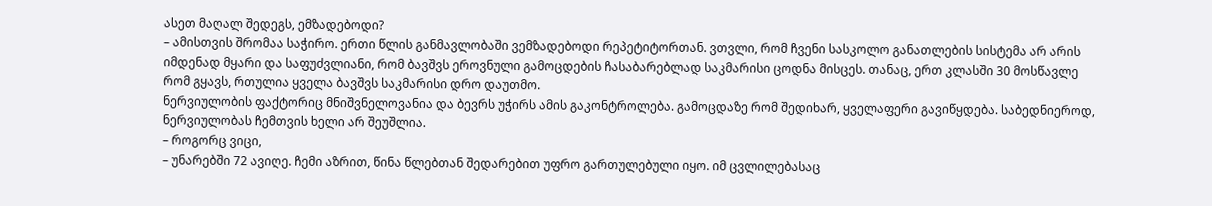ასეთ მაღალ შედეგს, ემზადებოდი?
– ამისთვის შრომაა საჭირო. ერთი წლის განმავლობაში ვემზადებოდი რეპეტიტორთან. ვთვლი, რომ ჩვენი სასკოლო განათლების სისტემა არ არის იმდენად მყარი და საფუძვლიანი, რომ ბავშვს ეროვნული გამოცდების ჩასაბარებლად საკმარისი ცოდნა მისცეს. თანაც, ერთ კლასში 30 მოსწავლე რომ გყავს, რთულია ყველა ბავშვს საკმარისი დრო დაუთმო.
ნერვიულობის ფაქტორიც მნიშვნელოვანია და ბევრს უჭირს ამის გაკონტროლება. გამოცდაზე რომ შედიხარ, ყველაფერი გავიწყდება. საბედნიეროდ, ნერვიულობას ჩემთვის ხელი არ შეუშლია.
– როგორც ვიცი,
– უნარებში 72 ავიღე. ჩემი აზრით, წინა წლებთან შედარებით უფრო გართულებული იყო. იმ ცვლილებასაც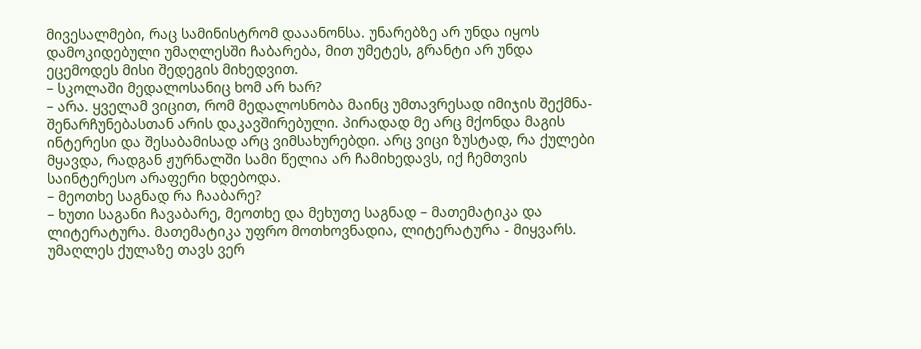მივესალმები, რაც სამინისტრომ დააანონსა. უნარებზე არ უნდა იყოს დამოკიდებული უმაღლესში ჩაბარება, მით უმეტეს, გრანტი არ უნდა ეცემოდეს მისი შედეგის მიხედვით.
– სკოლაში მედალოსანიც ხომ არ ხარ?
– არა. ყველამ ვიცით, რომ მედალოსნობა მაინც უმთავრესად იმიჯის შექმნა-შენარჩუნებასთან არის დაკავშირებული. პირადად მე არც მქონდა მაგის ინტერესი და შესაბამისად არც ვიმსახურებდი. არც ვიცი ზუსტად, რა ქულები მყავდა, რადგან ჟურნალში სამი წელია არ ჩამიხედავს, იქ ჩემთვის საინტერესო არაფერი ხდებოდა.
– მეოთხე საგნად რა ჩააბარე?
– ხუთი საგანი ჩავაბარე, მეოთხე და მეხუთე საგნად – მათემატიკა და ლიტერატურა. მათემატიკა უფრო მოთხოვნადია, ლიტერატურა - მიყვარს. უმაღლეს ქულაზე თავს ვერ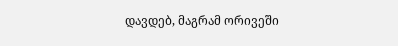დავდებ, მაგრამ ორივეში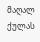მაღალ ქულას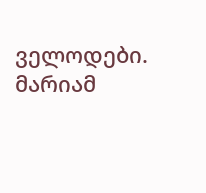ველოდები.
მარიამ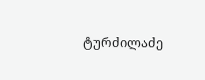ტურძილაძე